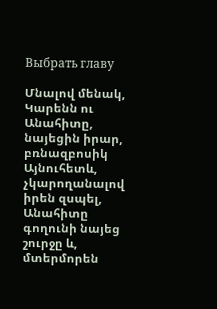Выбрать главу

Մնալով մենակ, Կարենն ու Անահիտը, նայեցին իրար, բռնազբոսիկ Այնուհետև, չկարողանալով իրեն զսպել, Անահիտը գողունի նայեց շուրջը և, մտերմորեն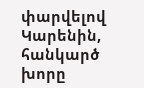փարվելով Կարենին, հանկարծ խորը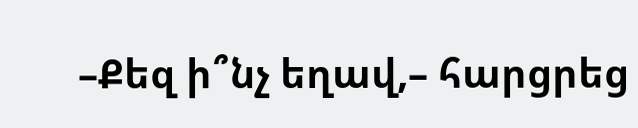–Քեզ ի՞նչ եղավ,– հարցրեց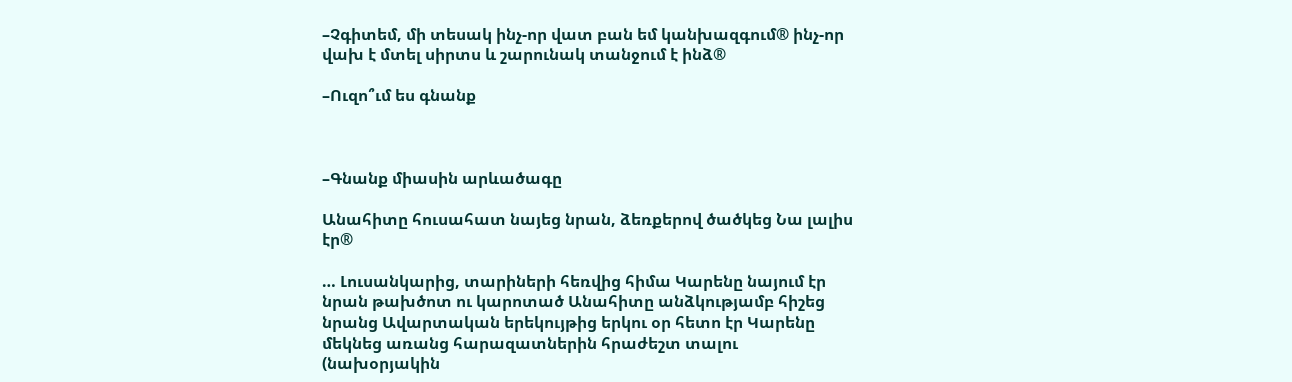–Չգիտեմ, մի տեսակ ինչ-որ վատ բան եմ կանխազգում® ինչ-որ վախ է մտել սիրտս և շարունակ տանջում է ինձ®

–Ուզո՞ւմ ես գնանք



–Գնանք միասին արևածագը

Անահիտը հուսահատ նայեց նրան, ձեռքերով ծածկեց Նա լալիս էր®

… Լուսանկարից, տարիների հեռվից հիմա Կարենը նայում էր նրան թախծոտ ու կարոտած Անահիտը անձկությամբ հիշեց նրանց Ավարտական երեկույթից երկու օր հետո էր Կարենը մեկնեց առանց հարազատներին հրաժեշտ տալու (նախօրյակին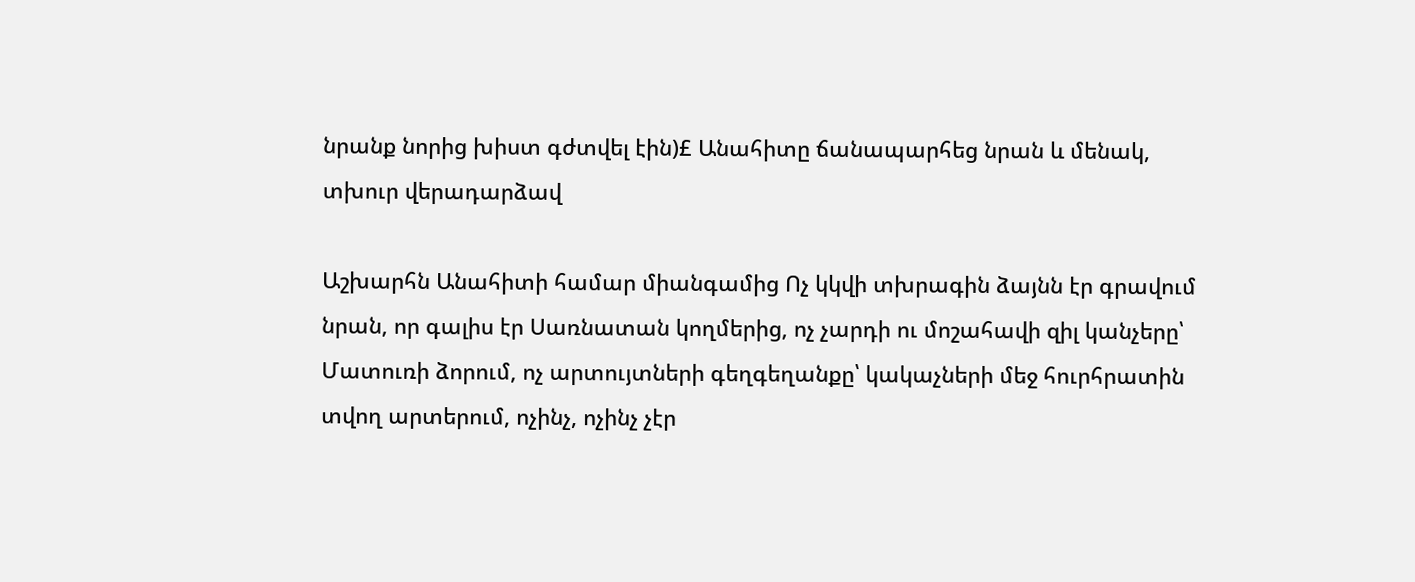նրանք նորից խիստ գժտվել էին)£ Անահիտը ճանապարհեց նրան և մենակ, տխուր վերադարձավ

Աշխարհն Անահիտի համար միանգամից Ոչ կկվի տխրագին ձայնն էր գրավում նրան, որ գալիս էր Սառնատան կողմերից, ոչ չարդի ու մոշահավի զիլ կանչերը՝ Մատուռի ձորում, ոչ արտույտների գեղգեղանքը՝ կակաչների մեջ հուրհրատին տվող արտերում, ոչինչ, ոչինչ չէր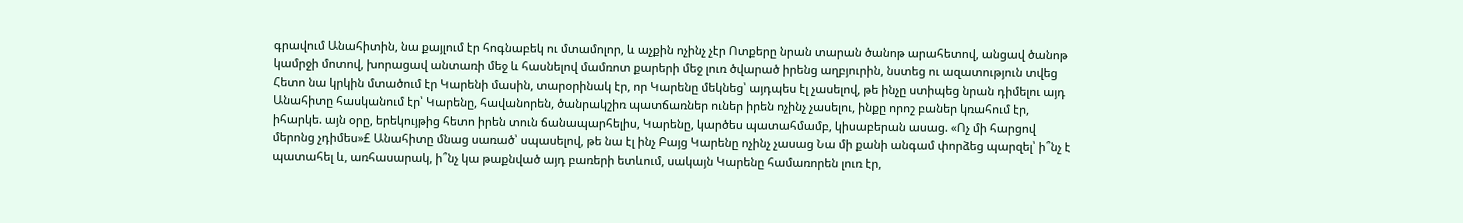գրավում Անահիտին, նա քայլում էր հոգնաբեկ ու մտամոլոր, և աչքին ոչինչ չէր Ոտքերը նրան տարան ծանոթ արահետով, անցավ ծանոթ կամրջի մոտով, խորացավ անտառի մեջ և հասնելով մամռոտ քարերի մեջ լուռ ծվարած իրենց աղբյուրին, նստեց ու ազատություն տվեց Հետո նա կրկին մտածում էր Կարենի մասին, տարօրինակ էր, որ Կարենը մեկնեց՝ այդպես էլ չասելով, թե ինչը ստիպեց նրան դիմելու այդ Անահիտը հասկանում էր՝ Կարենը, հավանորեն, ծանրակշիռ պատճառներ ուներ իրեն ոչինչ չասելու, ինքը որոշ բաներ կռահում էր, իհարկե. այն օրը, երեկույթից հետո իրեն տուն ճանապարհելիս, Կարենը, կարծես պատահմամբ, կիսաբերան ասաց. «Ոչ մի հարցով մերոնց չդիմես»£ Անահիտը մնաց սառած՝ սպասելով, թե նա էլ ինչ Բայց Կարենը ոչինչ չասաց Նա մի քանի անգամ փորձեց պարզել՝ ի՞նչ է պատահել և, առհասարակ, ի՞նչ կա թաքնված այդ բառերի ետևում, սակայն Կարենը համառորեն լուռ էր,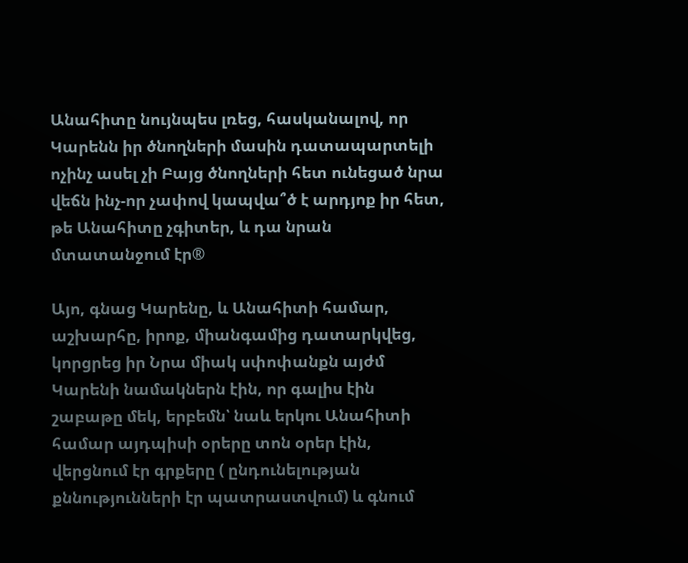Անահիտը նույնպես լռեց, հասկանալով, որ Կարենն իր ծնողների մասին դատապարտելի ոչինչ ասել չի Բայց ծնողների հետ ունեցած նրա վեճն ինչ-որ չափով կապվա՞ծ է արդյոք իր հետ, թե Անահիտը չգիտեր, և դա նրան մտատանջում էր®

Այո, գնաց Կարենը, և Անահիտի համար, աշխարհը, իրոք, միանգամից դատարկվեց, կորցրեց իր Նրա միակ սփոփանքն այժմ Կարենի նամակներն էին, որ գալիս էին շաբաթը մեկ, երբեմն՝ նաև երկու Անահիտի համար այդպիսի օրերը տոն օրեր էին, վերցնում էր գրքերը ( ընդունելության քննությունների էր պատրաստվում) և գնում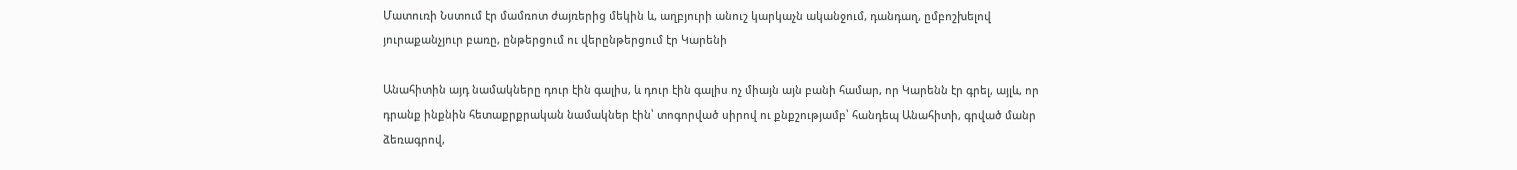Մատուռի Նստում էր մամռոտ ժայռերից մեկին և, աղբյուրի անուշ կարկաչն ականջում, դանդաղ, ըմբոշխելով յուրաքանչյուր բառը, ընթերցում ու վերընթերցում էր Կարենի

Անահիտին այդ նամակները դուր էին գալիս, և դուր էին գալիս ոչ միայն այն բանի համար, որ Կարենն էր գրել, այլև, որ դրանք ինքնին հետաքրքրական նամակներ էին՝ տոգորված սիրով ու քնքշությամբ՝ հանդեպ Անահիտի, գրված մանր ձեռագրով,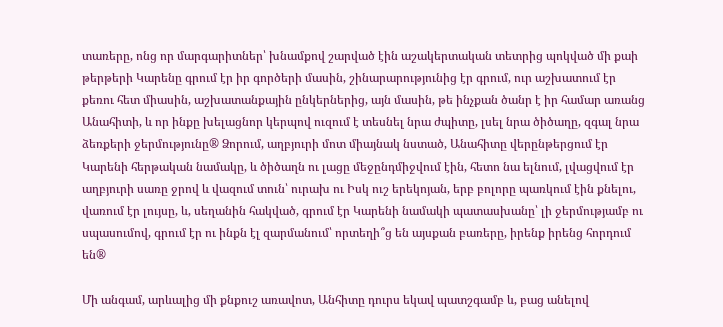տառերը, ոնց որ մարգարիտներ՝ խնամքով շարված էին աշակերտական տետրից պոկված մի քաի թերթերի Կարենը գրում էր իր գործերի մասին, շինարարությունից էր գրում, ուր աշխատում էր քեռու հետ միասին, աշխատանքային ընկերներից, այն մասին, թե ինչքան ծանր է իր համար առանց Անահիտի, և որ ինքը խելացնոր կերպով ուզում է տեսնել նրա ժպիտը, լսել նրա ծիծաղը, զգալ նրա ձեռքերի ջերմությունը® Ձորում, աղբյուրի մոտ միայնակ նստած, Անահիտը վերընթերցում էր Կարենի հերթական նամակը, և ծիծաղն ու լացը մեջընդմիջվում էին, հետո նա ելնում, լվացվում էր աղբյուրի սառը ջրով և վազում տուն՝ ուրախ ու Իսկ ուշ երեկոյան, երբ բոլորը պառկում էին քնելու, վառում էր լույսը, և, սեղանին հակված, գրում էր Կարենի նամակի պատասխանը՝ լի ջերմությամբ ու սպասումով, գրում էր ու ինքն էլ զարմանում՝ որտեղի՞ց են այսքան բառերը, իրենք իրենց հորդում են®

Մի անգամ, արևալից մի քնքուշ առավոտ, Անհիտը դուրս եկավ պատշգամբ և, բաց անելով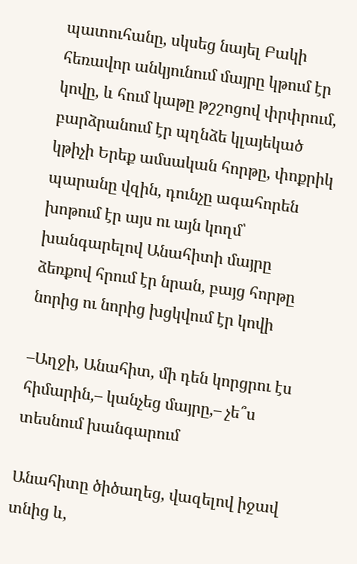պատուհանը, սկսեց նայել Բակի հեռավոր անկյունում մայրը կթում էր կովը, և հում կաթը թշշոցով փրփրում, բարձրանում էր պղնձե կլայեկած կթիչի Երեք ամսական հորթը, փոքրիկ պարանը վզին, դունչը ագահորեն խոթում էր այս ու այն կողմ՝ խանգարելով Անահիտի մայրը ձեռքով հրում էր նրան, բայց հորթը նորից ու նորից խցկվում էր կովի

–Աղջի, Անահիտ, մի դեն կորցրու էս հիմարին,– կանչեց մայրը,– չե՞ս տեսնում խանգարում

Անահիտը ծիծաղեց, վազելով իջավ տնից և,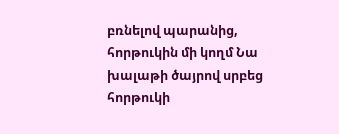բռնելով պարանից, հորթուկին մի կողմ Նա խալաթի ծայրով սրբեց հորթուկի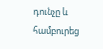դունչը և համբուրեց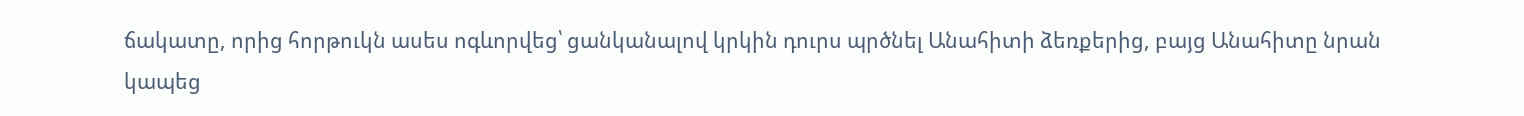ճակատը, որից հորթուկն ասես ոգևորվեց՝ ցանկանալով կրկին դուրս պրծնել Անահիտի ձեռքերից, բայց Անահիտը նրան կապեց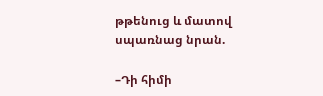թթենուց և մատով սպառնաց նրան.

–Դի հիմի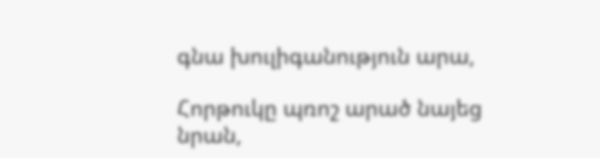գնա խուլիգանություն արա,

Հորթուկը պռոշ արած նայեց նրան,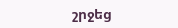շրջեց